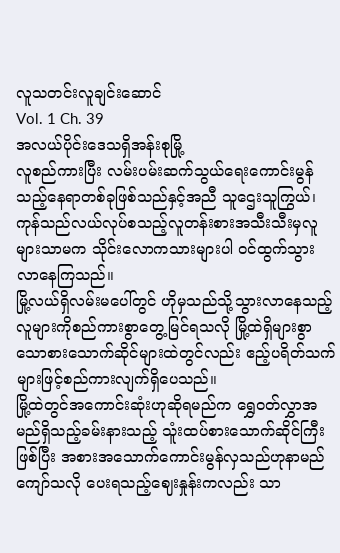လူသတင်းလူချင်းဆောင်
Vol. 1 Ch. 39
အလယ်ပိုင်းဒေသရှိအန်းစုမြို့
လူစည်ကားပြီး လမ်းပမ်းဆက်သွယ်ရေးကောင်းမွန်သည့်နေရာတစ်ခုဖြစ်သည်နှင့်အညီ သူဌေးသူကြွယ်၊ကုန်သည်လယ်လုပ်စသည့်လူတန်းစားအသီးသီးမှလူများသာမက သိုင်းလောကသားများပါ ဝင်ထွက်သွားလာနေကြသည်။
မြို့လယ်ရှိလမ်းမပေါ်တွင် ဟိုမှသည်သို့သွားလာနေသည့်လူများကိုစည်ကားစွာတွေ့မြင်ရသလို မြို့ထဲရှိများစွာသောစားသောက်ဆိုင်များထဲတွင်လည်း ဧည့်ပရိတ်သက်များဖြင့်စည်ကားလျက်ရှိပေသည်။
မြို့ထဲတွင်အကောင်းဆုံးဟုဆိုရမည်က ရွှေဝတ်လွှာအမည်ရှိသည့်ခမ်းနားသည့် သူံးထပ်စားသောက်ဆိုင်ကြီးဖြစ်ပြီး အစားအသောက်ကောင်းမွန်လှသည်ဟုနာမည်ကျော်သလို ပေးရသည့်ဈေးနှုန်းကလည်း သာ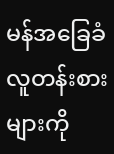မန်အခြေခံလူတန်းစားများကို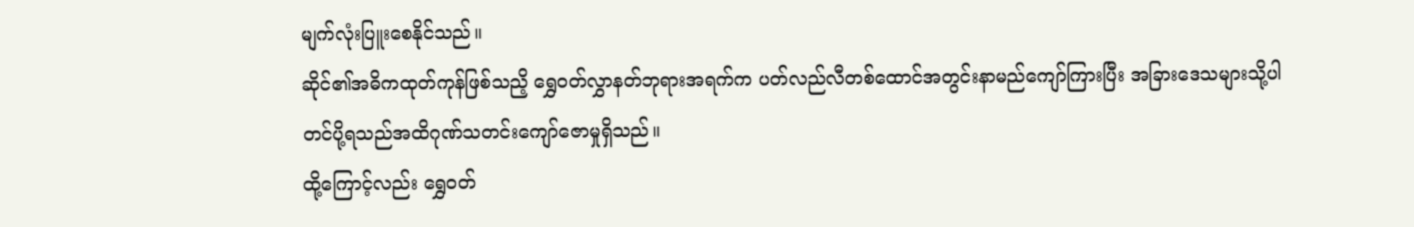မျက်လုံးပြူးစေနိုင်သည်။
ဆိုင်၏အဓိကထုတ်ကုန်ဖြစ်သညိ့ ရွှေဝတ်လွှာနတ်ဘုရားအရက်က ပတ်လည်လီတစ်ထောင်အတွင်းနာမည်ကျော်ကြားပြီး အခြားဒေသများသို့ပါတင်ပို့ရသည်အထိဂုဏ်သတင်းကျော်ဇောမှုရှိသည်။
ထို့ကြောင့်လည်း ရွှေဝတ်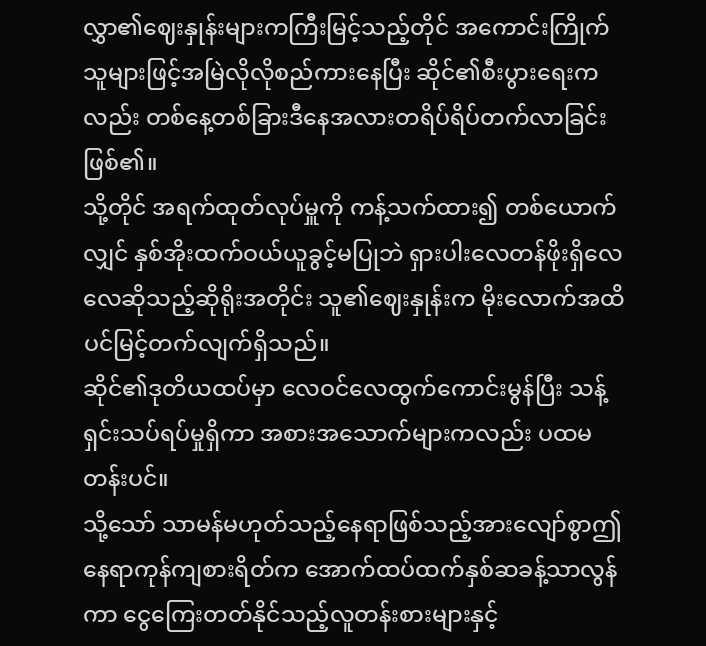လွှာ၏ဈေးနှုန်းများကကြီးမြင့်သည့်တိုင် အကောင်းကြိုက်သူများဖြင့်အမြဲလိုလိုစည်ကားနေပြီး ဆိုင်၏စီးပွားရေးကလည်း တစ်နေ့တစ်ခြားဒီနေအလားတရိပ်ရိပ်တက်လာခြင်းဖြစ်၏။
သို့တိုင် အရက်ထုတ်လုပ်မှူကို ကန့်သက်ထား၍ တစ်ယောက်လျှင် နှစ်အိုးထက်ဝယ်ယူခွင့်မပြုဘဲ ရှားပါးလေတန်ဖိုးရှိလေလေဆိုသည့်ဆိုရိုးအတိုင်း သူ၏ဈေးနှုန်းက မိုးလောက်အထိပင်မြင့်တက်လျက်ရှိသည်။
ဆိုင်၏ဒုတိယထပ်မှာ လေဝင်လေထွက်ကောင်းမွန်ပြီး သန့်ရှင်းသပ်ရပ်မှုရှိကာ အစားအသောက်များကလည်း ပထမတန်းပင်။
သို့သော် သာမန်မဟုတ်သည့်နေရာဖြစ်သည့်အားလျော်စွာဤနေရာကုန်ကျစားရိတ်က အောက်ထပ်ထက်နှစ်ဆခန့်သာလွန်ကာ ငွေကြေးတတ်နိုင်သည့်လူတန်းစားများနှင့်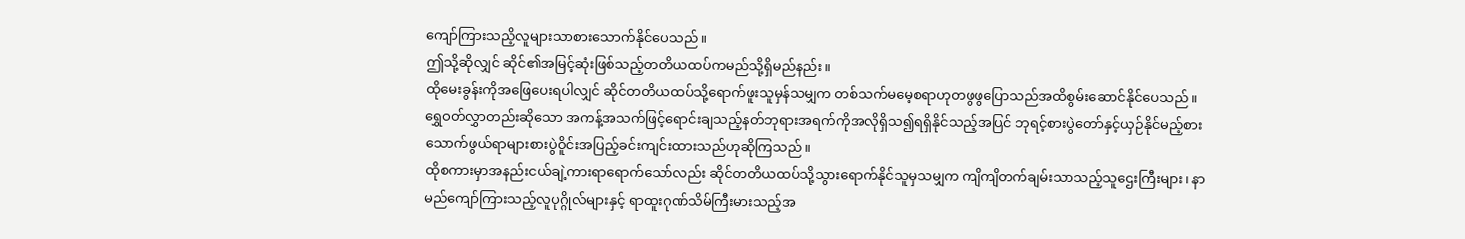ကျော်ကြားသညိ့လူများသာစားသောက်နိုင်ပေသည်။
ဤသို့ဆိုလျှင် ဆိုင်၏အမြင့်ဆုံးဖြစ်သည့်တတိယထပ်ကမည်သို့ရှိမည်နည်း။
ထိုမေးခွန်းကိုအဖြေပေးရပါလျှင် ဆိုင်တတိယထပ်သို့ရောက်ဖူးသူမှန်သမျှက တစ်သက်မမေ့စရာဟုတဖွဖွပြောသည်အထိစွမ်းဆောင်နိုင်ပေသည်။
ရွှေဝတ်လွှာတည်းဆိုသော အကန့်အသက်ဖြင့်ရောင်းချသည့်နတ်ဘုရားအရက်ကိုအလိုရှိသ၍ရရှိနိုင်သည့်အပြင် ဘုရင့်စားပွဲတော်နှင့်ယှဉ်နိုင်မည့်စားသောက်ဖွယ်ရာများစားပွဲဝိူင်းအပြည့်ခင်းကျင်းထားသည်ဟုဆိုကြသည်။
ထိုစကားမှာအနည်းငယ်ချဲ့ကားရာရောက်သော်လည်း ဆိုင်တတိယထပ်သို့သွားရောက်နိုင်သူမှသမျှက ကျိကျိတက်ချမ်းသာသည့်သူဌေးကြီးများ၊ နာမည်ကျော်ကြားသည့်လူပုဂ္ဂိုလ်များနှင့် ရာထူးဂုဏ်သိမ်ကြီးမားသည့်အ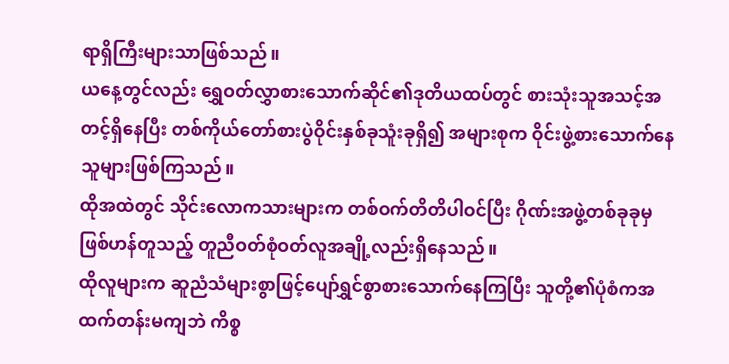ရာရှိကြီးများသာဖြစ်သည်။
ယနေ့တွင်လည်း ရွှေဝတ်လွှာစားသောက်ဆိုင်၏ဒုတိယထပ်တွင် စားသုံးသူအသင့်အတင့်ရှိနေပြီး တစ်ကိုယ်တော်စားပွဲဝိုင်းနှစ်ခုသူံးခုရှိ၍ အများစုက ဝိုင်းဖွဲ့စားသောက်နေသူများဖြစ်ကြသည်။
ထိုအထဲတွင် သိုင်းလောကသားများက တစ်ဝက်တိတိပါဝင်ပြီး ဂိုဏ်းအဖွဲ့တစ်ခုခုမှဖြစ်ဟန်တူသည့် တူညီဝတ်စုံဝတ်လူအချို့လည်းရှိနေသည်။
ထိုလူများက ဆူညံသံများစွာဖြင့်ပျော်ရွှင်စွာစားသောက်နေကြပြီး သူတို့၏ပုံစံကအထက်တန်းမကျဘဲ ကိစ္စ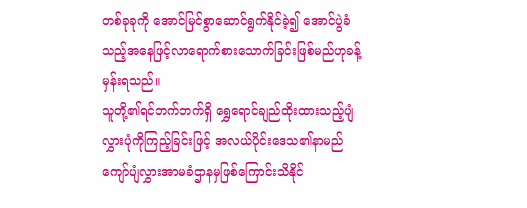တစ်ခုခုကို အောင်မြင်စွာဆောင်ရွက်နိုင်ခဲ့၍ အောင်ပွဲခံသည့်အနေဖြင့်လာရောက်စားသောက်ခြင်းဖြစ်မည်ဟုခန့်မှန်းရသည်။
သူတို့၏ရင်ဘက်ဘက်ရှိ ရွှေရောင်ချည်ထိုးထားသည့်ပျံလွှားပုံကိုကြည့်ခြင်းဖြင့် အလယ်ပိုင်းဒေသ၏နာမည်ကျော်ပျံလွှားအာမခံဌာနမှဖြစ်ကြောင်းသိနိုင်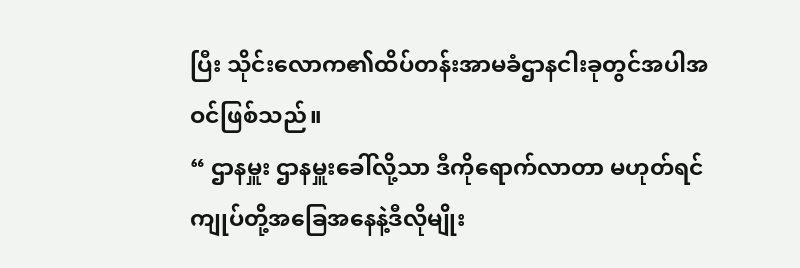ပြီး သိုင်းလောက၏ထိပ်တန်းအာမခံဌာနငါးခုတွင်အပါအဝင်ဖြစ်သည်။
“ ဌာနမှူး ဌာနမှူးခေါ်လို့သာ ဒီကိုရောက်လာတာ မဟုတ်ရင်ကျုပ်တို့အခြေအနေနဲ့ဒီလိုမျိုး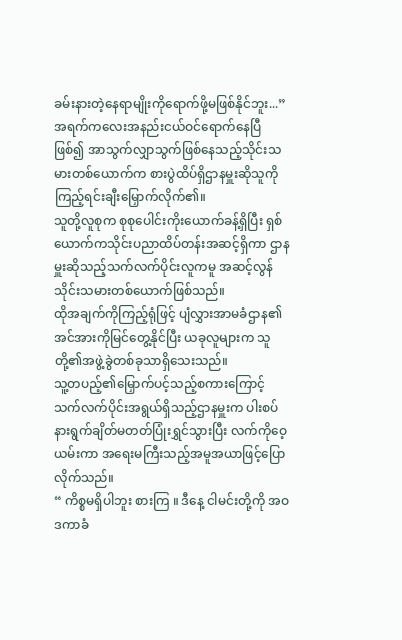ခမ်းနားတဲ့နေရာမျိုးကိုရောက်ဖို့မဖြစ်နိုင်ဘူး...”
အရက်ကလေးအနည်းငယ်ဝင်ရောက်နေပြီဖြစ်၍ အာသွက်လျှာသွက်ဖြစ်နေသည့်သိုင်းသမားတစ်ယောက်က စားပွဲထိပ်ရှိဌာနမှူးဆိုသူကိုကြည့်ရင်းချီးမြှောက်လိုက်၏။
သူတို့လူစုက စုစုပေါင်းကိုးယောက်ခန့်ရှိပြီး ရှစ်ယောက်ကသိုင်းပညာထိပ်တန်းအဆင့်ရှိကာ ဌာနမှူးဆိုသည့်သက်လက်ပိုင်းလူကမူ အဆင့်လွန်သိုင်းသမားတစ်ယောက်ဖြစ်သည်။
ထိုအချက်ကိုကြည့်ရုံဖြင့် ပျံလွှားအာမခံဌာန၏အင်အားကိုမြင်တွေ့နိုင်ပြီး ယခုလူများက သူတို့၏အဖွဲ့ခွဲတစ်ခုသာရှိသေးသည်။
သူ့တပည့်၏မြှောက်ပင့်သည့်စကားကြောင့် သက်လက်ပိုင်းအရွယ်ရှိသည့်ဌာနမှူးက ပါးစပ်နားရွက်ချိတ်မတတ်ပြုံးရွှင်သွားပြီး လက်ကိုဝေ့ယမ်းကာ အရေးမကြီးသည့်အမူအယာဖြင့်ပြောလိုက်သည်။
“ ကိစ္စမရှိပါဘူး စားကြ ။ ဒီနေ့ ငါမင်းတို့ကို အဝဒကာခံ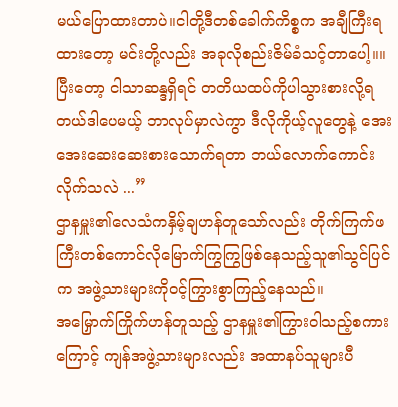မယ်ပြောထားတာပဲ။ငါတို့ဒီတစ်ခေါက်ကိစ္စက အချီကြီးရထားတော့ မင်းတို့လည်း အခုလိုစည်းဇိမ်ခံသင့်တာပေါ့။။
ပြီးတော့ ငါသာဆန္ဒရှိရင် တတိယထပ်ကိုပါသွားစားလို့ရတယ်ဒါပေမယ့် ဘာလုပ်မှာလဲကွာ ဒီလိုကိုယ့်လူတွေနဲ့ အေးအေးဆေးဆေးစားသောက်ရတာ ဘယ်လောက်ကောင်းလိုက်သလဲ ...”
ဌာနမှူး၏လေသံကနှိမ့်ချဟန်တူသော်လည်း တိုက်ကြက်ဖကြီးတစ်ကောင်လိုမြောက်ကြွကြွဖြစ်နေသည့်သူ၏သွင်ပြင်က အဖွဲ့သားများကိုဝင့်ကြွားစွာကြည့်နေသည်။
အမြှောက်ကြိုက်ဟန်တူသည့် ဌာနမှူး၏ကြွားဝါသည့်စကားကြောင့် ကျန်အဖွဲ့သားများလည်း အထာနပ်သူများပီ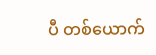ပီ တစ်ယောက်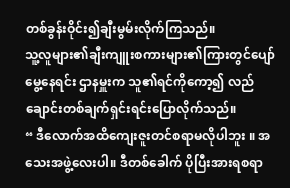တစ်ခွန်းဝိုင်း၍ချီးမွမ်းလိုက်ကြသည်။
သူ့လူများ၏ချီးကျူးစကားများ၏ကြားတွင်ပျော်မွေ့နေရင်း ဌာနမှူးက သူ၏ရင်ကိုကော့၍ လည်ချောင်းတစ်ချက်ရှင်းရင်းပြောလိုက်သည်။
“ ဒီလောက်အထိကျေးဇူးတင်စရာမလိုပါဘူး ။ အသေးအဖွဲ့လေးပါ။ ဒီတစ်ခေါက် ပိုပြီးအားရစရာ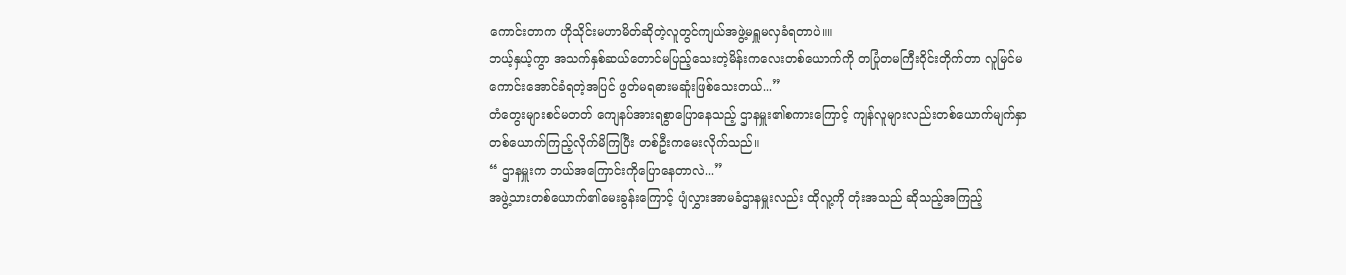ကောင်းတာက ဟိုသိုင်းမဟာမိတ်ဆိုတဲ့လူတွင်ကျယ်အဖွဲ့မရှူမလှခံရတာပဲ။။
ဘယ့်နှယ့်ကွာ အသက်နှစ်ဆယ်တောင်မပြည့်သေးတဲ့မိန်းကလေးတစ်ယောက်ကို တပြုံတမကြီးဝိုင်းတိုက်တာ လူမြင်မကောင်းအောင်ခံရတဲ့အပြင် ဖွတ်မရဓားမဆူံးဖြစ်သေးတယ်...”
တံတွေးများစင်မတတ် ကျေနပ်အားရစွာပြောနေသည့် ဌာနမှူး၏စကားကြောင့် ကျန်လူများလည်းတစ်ယောက်မျက်နှာတစ်ယောက်ကြည့်လိုက်မိကြပြီး တစ်ဦးကမေးလိုက်သည်။
“ ဌာနမှူးက ဘယ်အကြောင်းကိုပြောနေတာလဲ...”
အဖွဲ့သားတစ်ယောက်၏မေးခွန်းကြောင့် ပျံလွှားအာမခံဌာနမှူးလည်း ထိုလူ့ကို တုံးအသည် ဆိုသည့်အကြည့်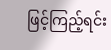ဖြင့်ကြည့်ရင်း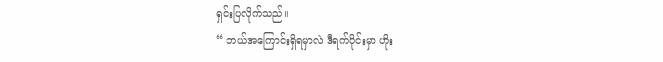ရှင်းပြလိုက်သည်။
“ ဘယ်အကြောင်းရှိရမှာလဲ ဒီရက်ပိုင်းမှာ ဟိုး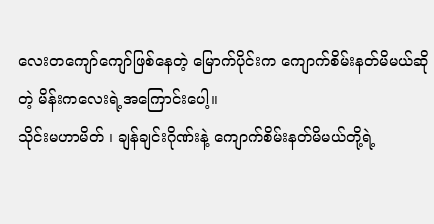လေးတကျော်ကျော်ဖြစ်နေတဲ့ မြောက်ပိုင်းက ကျောက်စိမ်းနတ်မိမယ်ဆိုတဲ့ မိန်းကလေးရဲ့အကြောင်းပေါ့။
သိုင်းမဟာမိတ် ၊ ချန်ချင်းဂိုဏ်းနဲ့ ကျောက်စိမ်းနတ်မိမယ်တို့ရဲ့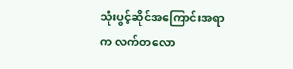သုံးပွင့်ဆိုင်အကြောင်းအရာက လက်တလော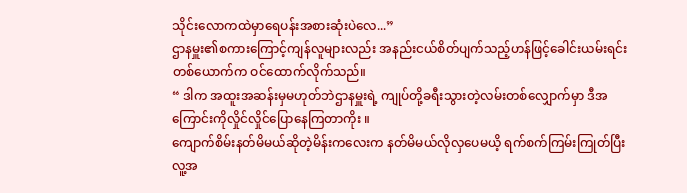သိုင်းလောကထဲမှာရေပန်းအစားဆုံးပဲလေ...”
ဌာနမှူး၏စကားကြောင့်ကျန်လူများလည်း အနည်းငယ်စိတ်ပျက်သည့်ဟန်ဖြင့်ခေါင်းယမ်းရင်းတစ်ယောက်က ဝင်ထောက်လိုက်သည်။
“ ဒါက အထူးအဆန်းမှမဟုတ်ဘဲဌာနမှူးရဲ့ ကျုပ်တို့ခရီးသွားတဲ့လမ်းတစ်လျှောက်မှာ ဒီအကြောင်းကိုလှိုင်လှိုင်ပြောနေကြတာကိုး ။
ကျောက်စိမ်းနတ်မိမယ်ဆိုတဲ့မိန်းကလေးက နတ်မိမယ်လိုလှပေမယိ့ ရက်စက်ကြမ်းကြုတ်ပြီးလူ့အ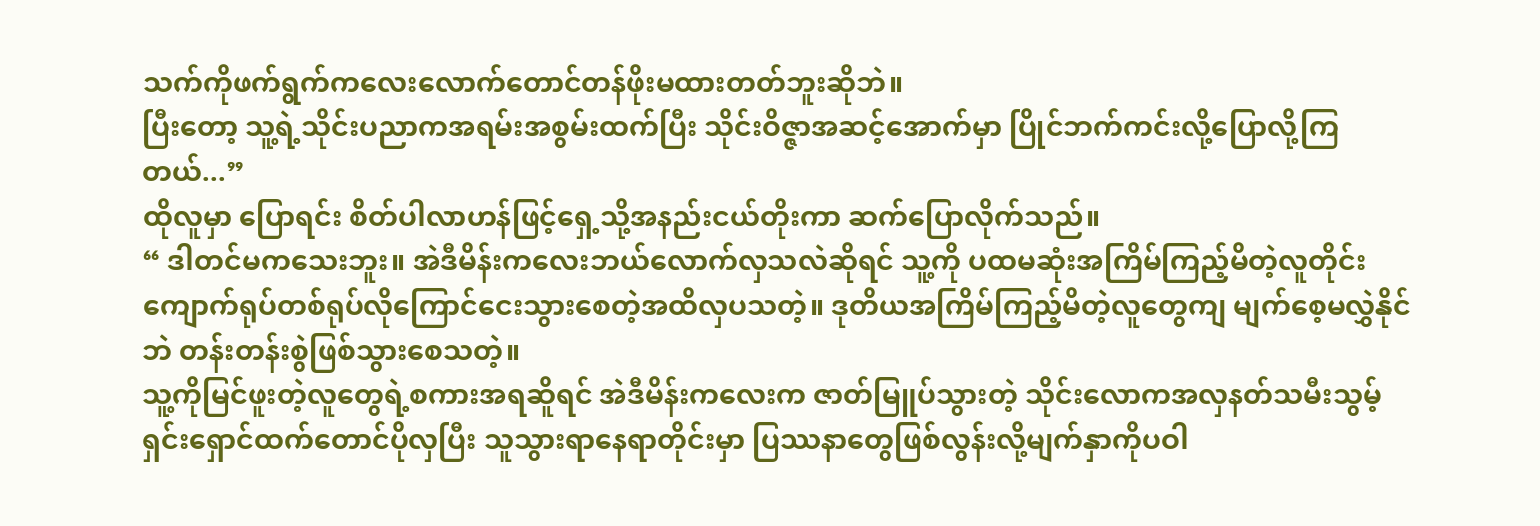သက်ကိုဖက်ရွက်ကလေးလောက်တောင်တန်ဖိုးမထားတတ်ဘူးဆိုဘဲ။
ပြီးတော့ သူ့ရဲ့သိုင်းပညာကအရမ်းအစွမ်းထက်ပြီး သိုင်းဝိဇ္ဇာအဆင့်အောက်မှာ ပြိုင်ဘက်ကင်းလို့ပြောလို့ကြတယ်...”
ထိုလူမှာ ပြောရင်း စိတ်ပါလာဟန်ဖြင့်ရှေ့သို့အနည်းငယ်တိုးကာ ဆက်ပြောလိုက်သည်။
“ ဒါတင်မကသေးဘူး။ အဲဒီမိန်းကလေးဘယ်လောက်လှသလဲဆိုရင် သူ့ကို ပထမဆုံးအကြိမ်ကြည့်မိတဲ့လူတိုင်း ကျောက်ရုပ်တစ်ရုပ်လိုကြောင်ငေးသွားစေတဲ့အထိလှပသတဲ့။ ဒုတိယအကြိမ်ကြည့်မိတဲ့လူတွေကျ မျက်စေ့မလွှဲနိုင်ဘဲ တန်းတန်းစွဲဖြစ်သွားစေသတဲ့။
သူ့ကိုမြင်ဖူးတဲ့လူတွေရဲ့စကားအရဆိူရင် အဲဒီမိန်းကလေးက ဇာတ်မြူပ်သွားတဲ့ သိုင်းလောကအလှနတ်သမီးသွမ့်ရှင်းရှောင်ထက်တောင်ပိုလှပြီး သူသွားရာနေရာတိုင်းမှာ ပြဿနာတွေဖြစ်လွန်းလို့မျက်နှာကိုပဝါ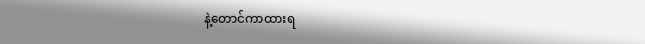နဲ့တောင်ကာထားရ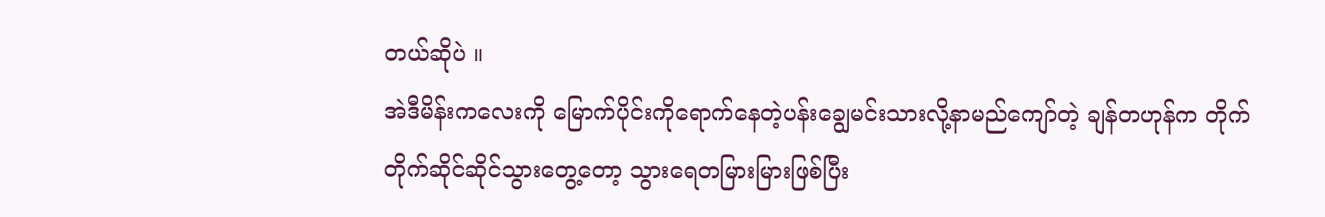တယ်ဆိုပဲ ။
အဲဒီမိန်းကလေးကို မြောက်ပိုင်းကိုရောက်နေတဲ့ပန်းချွေမင်းသားလို့နာမည်ကျော်တဲ့ ချန်တဟုန်က တိုက်တိုက်ဆိုင်ဆိုင်သွားတွေ့တော့ သွားရေတမြားမြားဖြစ်ပြီး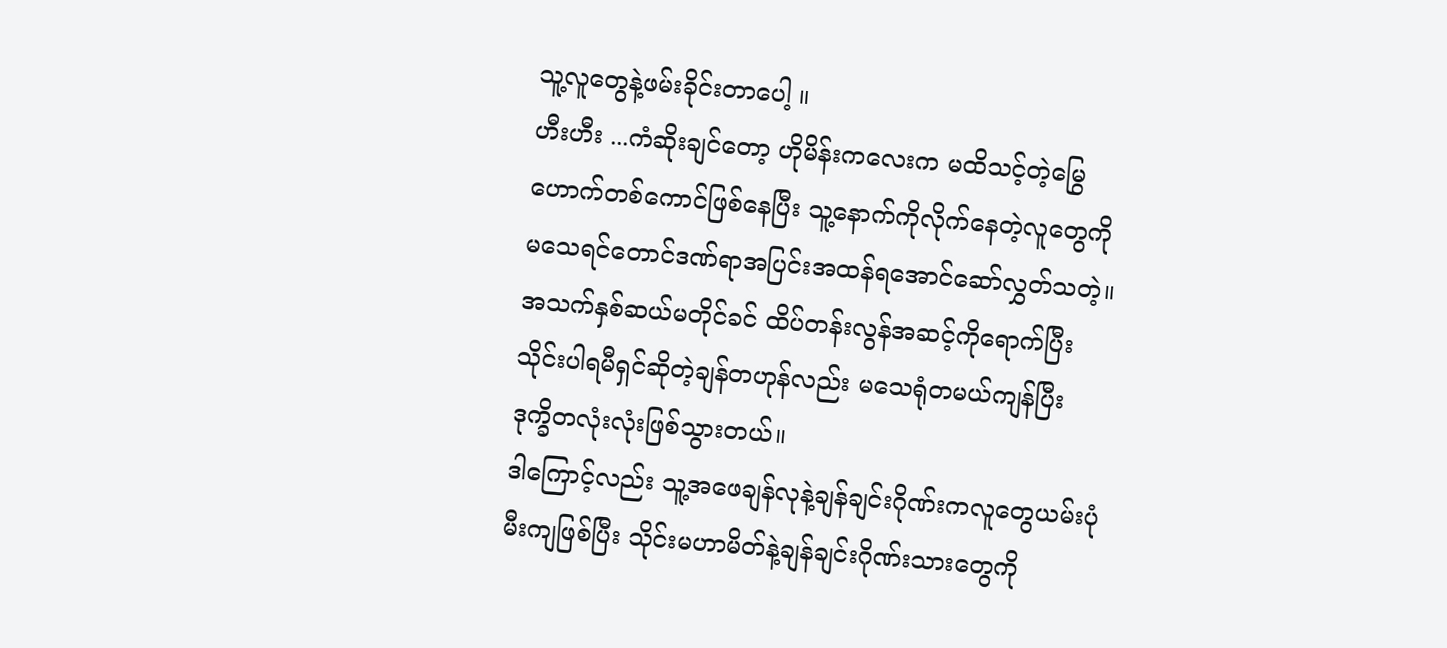သူ့လူတွေနဲ့ဖမ်းခိုင်းတာပေါ့ ။
ဟီးဟီး ...ကံဆိုးချင်တော့ ဟိုမိန်းကလေးက မထိသင့်တဲ့မြွေဟောက်တစ်ကောင်ဖြစ်နေပြီး သူ့နောက်ကိုလိုက်နေတဲ့လူတွေကို မသေရင်တောင်ဒဏ်ရာအပြင်းအထန်ရအောင်ဆော်လွှတ်သတဲ့။
အသက်နှစ်ဆယ်မတိုင်ခင် ထိပ်တန်းလွန်အဆင့်ကိုရောက်ပြီး သိုင်းပါရမီရှင်ဆိုတဲ့ချန်တဟုန်လည်း မသေရုံတမယ်ကျန်ပြီး ဒုက္ခိတလုံးလုံးဖြစ်သွားတယ်။
ဒါကြောင့်လည်း သူ့အဖေချန်လုနဲ့ချန်ချင်းဂိုဏ်းကလူတွေယမ်းပုံမီးကျဖြစ်ပြီး သိုင်းမဟာမိတ်နဲ့ချန်ချင်းဂိုဏ်းသားတွေကို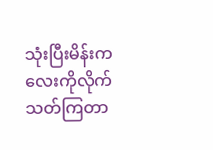သုံးပြီးမိန်းကလေးကိုလိုက်သတ်ကြတာ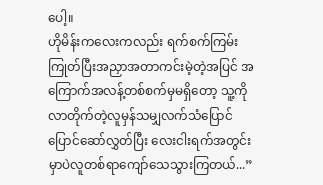ပေါ့။
ဟိုမိန်းကလေးကလည်း ရက်စက်ကြမ်းကြုတ်ပြီးအညှာအတာကင်းမဲ့တဲ့အပြင် အကြောက်အလန့်တစ်စက်မှမရှိတော့ သူ့ကိုလာတိုက်တဲ့လူမှန်သမျှလက်သံပြောင်ပြောင်ဆော်လွှတ်ပြီး လေးငါးရက်အတွင်းမှာပဲလူတစ်ရာကျော်သေသွားကြတယ်...”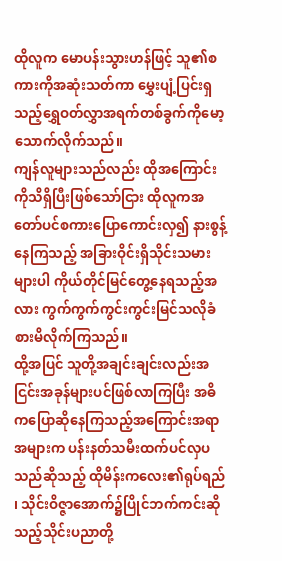ထိုလူက မောပန်းသွားဟန်ဖြင့် သူ၏စကားကိုအဆုံးသတ်ကာ မွှေးပျံ့ပြင်းရှသည့်ရွှေဝတ်လွှာအရက်တစ်ခွက်ကိုမော့သောက်လိုက်သည်။
ကျန်လူများသည်လည်း ထိုအကြောင်းကိုသိရှိပြီးဖြစ်သော်ငြား ထိုလူကအတော်ပင်စကားပြောကောင်းလှ၍ နားစွန့်နေကြသည့် အခြားဝိုင်းရှိသိုင်းသမားများပါ ကိုယ်တိုင်မြင်တွေ့နေရသည့်အလား ကွက်ကွက်ကွင်းကွင်းမြင်သလိုခံစားမိလိုက်ကြသည်။
ထို့အပြင် သူတို့အချင်းချင်းလည်းအငြင်းအခုန်များပင်ဖြစ်လာကြပြီး အဓိကပြောဆိုနေကြသည့်အကြောင်းအရာအများက ပန်းနတ်သမီးထက်ပင်လှပသည်ဆိုသည့် ထိုမိန်းကလေး၏ရုပ်ရည် ၊ သိုင်းဝိဇ္ဇာအောက်၌ပြိုင်ဘက်ကင်းဆိုသည့်သိုင်းပညာတို့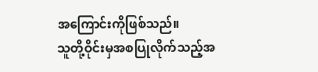အကြောင်းကိုဖြစ်သည်။
သူတို့ဝိုင်းမှအစပြုလိုက်သည့်အ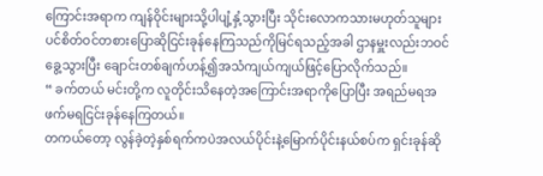ကြောင်းအရာက ကျန်ဝိုင်းများသို့ပါပျံ့နှံ့သွားပြီး သိုင်းလောကသားမဟုတ်သူများပင်စိတ်ဝင်တစားပြောဆိုငြင်းခုန်နေကြသည်ကိုမြင်ရသည့်အခါ ဌာနမှူးလည်းဘဝင်ခွေ့သွားပြီး ချောင်းတစ်ချက်ဟန့်၍အသံကျယ်ကျယ်ဖြင့်ပြောလိုက်သည်။
“ ခက်တယ် မင်းတို့က လူတိုင်းသိနေတဲ့အကြောင်းအရာကိုပြောပြီး အရည်မရအဖက်မရငြင်းခုန်နေကြတယ်။
တကယ်တော့ လွန်ခဲ့တဲ့နှစ်ရက်ကပဲအလယ်ပိုင်းနဲ့မြောက်ပိုင်းနယ်စပ်က ရှင်းခုန်ဆို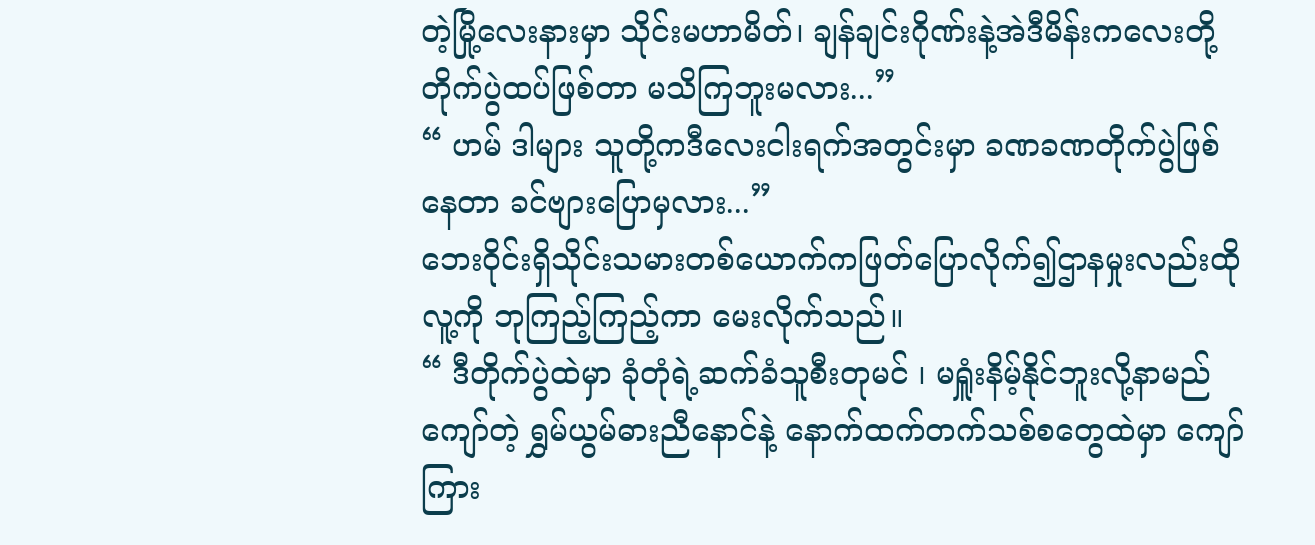တဲ့မြို့လေးနားမှာ သိုင်းမဟာမိတ်၊ ချန်ချင်းဂိုဏ်းနဲ့အဲဒီမိန်းကလေးတို့တိုက်ပွဲထပ်ဖြစ်တာ မသိကြဘူးမလား...”
“ ဟမ် ဒါများ သူတို့ကဒီလေးငါးရက်အတွင်းမှာ ခဏခဏတိုက်ပွဲဖြစ်နေတာ ခင်ဗျားပြောမှလား...”
ဘေးဝိုင်းရှိသိုင်းသမားတစ်ယောက်ကဖြတ်ပြောလိုက်၍ဌာနမှုးလည်းထိုလူ့ကို ဘုကြည့်ကြည့်ကာ မေးလိုက်သည်။
“ ဒီတိုက်ပွဲထဲမှာ ခုံတုံရဲ့ဆက်ခံသူစီးတုမင် ၊ မရှူံးနိမ့်နိုင်ဘူးလို့နာမည်ကျော်တဲ့ ရွှမ်ယွမ်ဓားညီနောင်နဲ့ နောက်ထက်တက်သစ်စတွေထဲမှာ ကျော်ကြား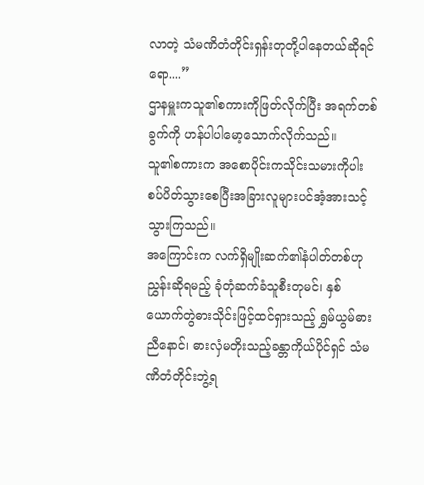လာတဲ့ သံမဏိတံတိုင်းရှန်းတုတို့ပါနေတယ်ဆိုရင်ရော....”
ဌာနမှူးကသူ၏စကားကိုဖြတ်လိုက်ပြီး အရက်တစ်ခွက်ကို ဟန်ပါပါမော့သောက်လိုက်သည်။
သူ၏စကားက အစောပိုင်းကသိုင်းသမားကိုပါးစပ်ပိတ်သွားစေပြီးအခြားလူများပင်အံ့အားသင့်သွားကြသည်။
အကြောင်းက လက်ရှိမျိုးဆက်၏နံပါတ်တစ်ဟုညွှန်းဆိုရမည့် ခုံတုံဆက်ခံသူစီးတုမင်၊ နှစ်ယောက်တွဲဓားသိုင်းဖြင့်ထင်ရှားသည့် ရွှမ်ယွမ်ဓားညီနောင်၊ ဓားလှံမတိုးသည့်ခန္တာကိုယ်ပိုင်ရှင် သံမဏိတံတိုင်းဘွဲ့ရ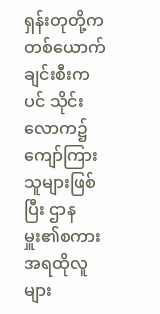ရှန်းတုတို့က တစ်ယောက်ချင်းစီးကပင် သိုင်းလောက၌ကျော်ကြားသူများဖြစ်ပြီး ဌာနမှူး၏စကားအရထိုလူများ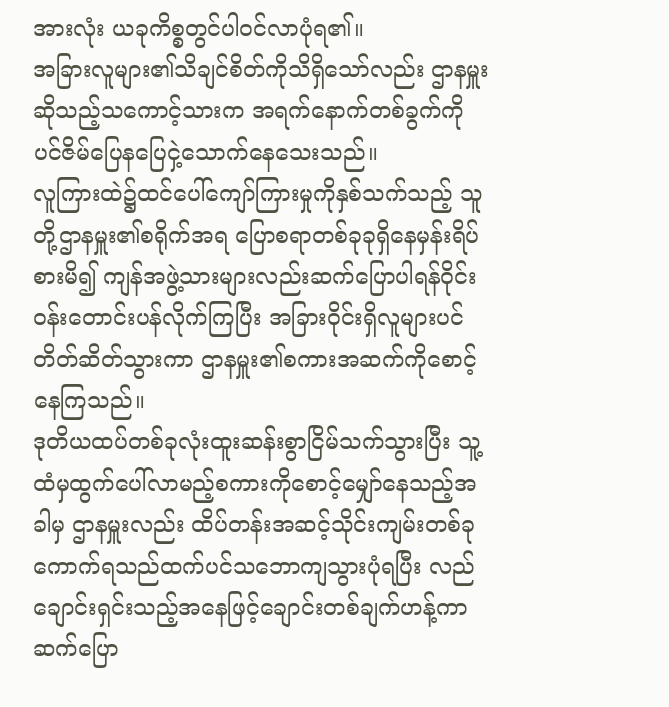အားလုံး ယခုကိစ္စတွင်ပါဝင်လာပုံရ၏။
အခြားလူများ၏သိချင်စိတ်ကိုသိရှိသော်လည်း ဌာနမှူးဆိုသည့်သကောင့်သားက အရက်နောက်တစ်ခွက်ကိုပင်ဇိမ်ပြေနပြေငှဲ့သောက်နေသေးသည်။
လူကြားထဲ၌ထင်ပေါ်ကျော်ကြားမှုကိုနှစ်သက်သည့် သူတို့ဌာနမှူး၏စရိုက်အရ ပြောစရာတစ်ခုခုရှိနေမှန်းရိပ်စားမိ၍ ကျန်အဖွဲ့သားများလည်းဆက်ပြောပါရန်ဝိုင်းဝန်းတောင်းပန်လိုက်ကြပြီး အခြားဝိုင်းရှိလူများပင်တိတ်ဆိတ်သွားကာ ဌာနမှူး၏စကားအဆက်ကိုစောင့်နေကြသည်။
ဒုတိယထပ်တစ်ခုလုံးထူးဆန်းစွာငြိမ်သက်သွားပြီး သူ့ထံမှထွက်ပေါ်လာမည့်စကားကိုစောင့်မျှော်နေသည့်အခါမှ ဌာနမှူးလည်း ထိပ်တန်းအဆင့်သိုင်းကျမ်းတစ်ခုကောက်ရသည်ထက်ပင်သဘောကျသွားပုံရပြီး လည်ချောင်းရှင်းသည့်အနေဖြင့်ချောင်းတစ်ချက်ဟန့်ကာဆက်ပြော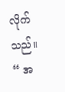လိုက်သည်။
“ အ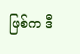ဖြစ်က ဒီ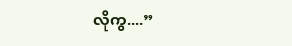လိုကွ....”